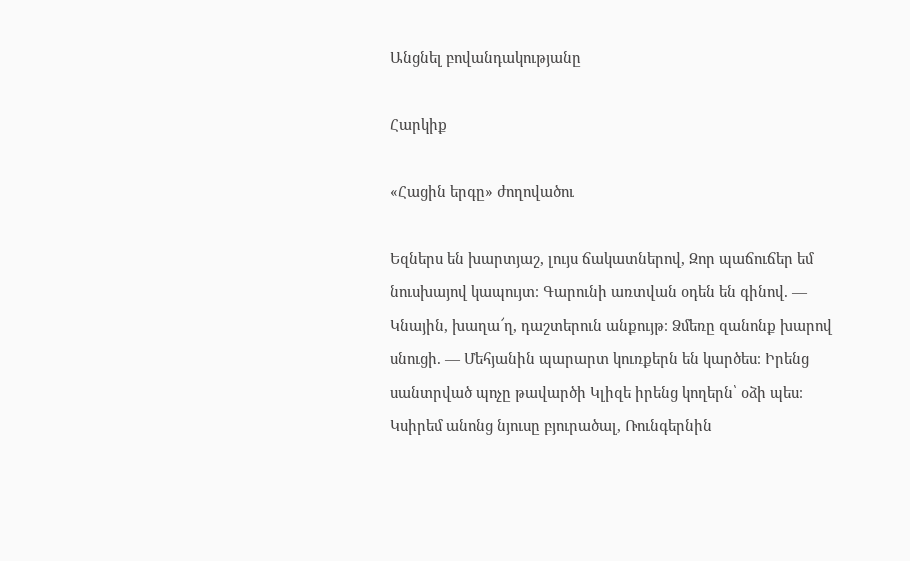Անցնել բովանդակությանը

Հարկիք

«Հացին երգը» ժողովածու

Եզներս են խարտյաշ, լույս ճակատներով, Զոր պաճուճեր եմ նուսխայով կապույտ։ Գարունի առտվան օդեն են գինով. — Կնային, խաղա՜ղ, դաշտերուն անքույթ։ Ձմեռը զանոնք խարով սնուցի. — Մեհյանին պարարտ կուռքերն են կարծես։ Իրենց սանտրված պոչը թավարծի Կլիզե իրենց կողերն՝ օձի պես։ Կսիրեմ անոնց նյուսը բյուրածալ, Ռունգերնին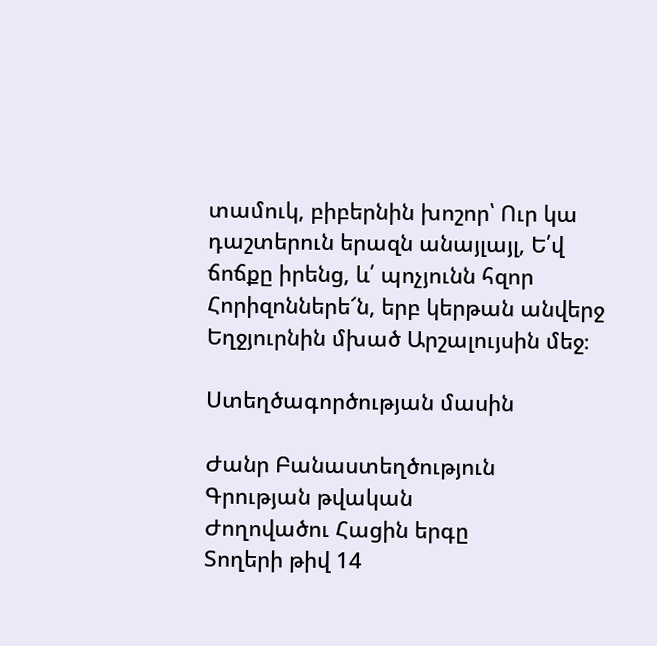տամուկ, բիբերնին խոշոր՝ Ուր կա դաշտերուն երազն անայլայլ, Ե՛վ ճոճքը իրենց, և՛ պոչյունն հզոր Հորիզոններե՜ն, երբ կերթան անվերջ Եղջյուրնին մխած Արշալույսին մեջ։

Ստեղծագործության մասին

Ժանր Բանաստեղծություն
Գրության թվական
Ժողովածու Հացին երգը
Տողերի թիվ 14